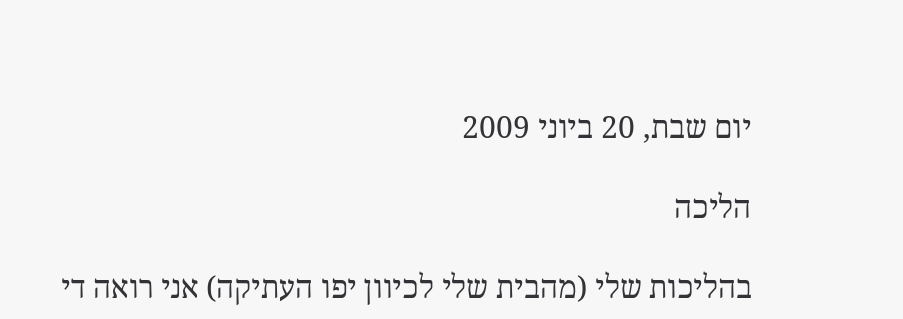יום שבת, 20 ביוני 2009

הליכה

בהליכות שלי (מהבית שלי לכיוון יפו העתיקה) אני רואה די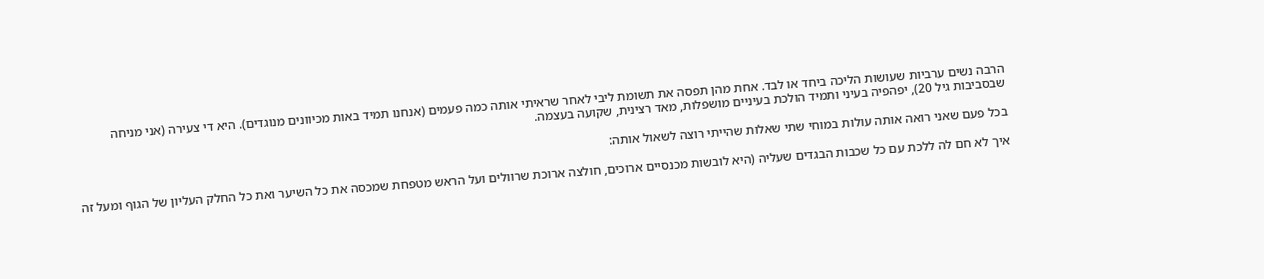הרבה נשים ערביות שעושות הליכה ביחד או לבד. אחת מהן תפסה את תשומת ליבי לאחר שראיתי אותה כמה פעמים (אנחנו תמיד באות מכיוונים מנוגדים). היא די צעירה (אני מניחה שבסביבות גיל 20), יפהפיה בעיני ותמיד הולכת בעיניים מושפלות, מאד רצינית, שקועה בעצמה.

בכל פעם שאני רואה אותה עולות במוחי שתי שאלות שהייתי רוצה לשאול אותה:

איך לא חם לה ללכת עם כל שכבות הבגדים שעליה (היא לובשות מכנסיים ארוכים, חולצה ארוכת שרוולים ועל הראש מטפחת שמכסה את כל השיער ואת כל החלק העליון של הגוף ומעל זה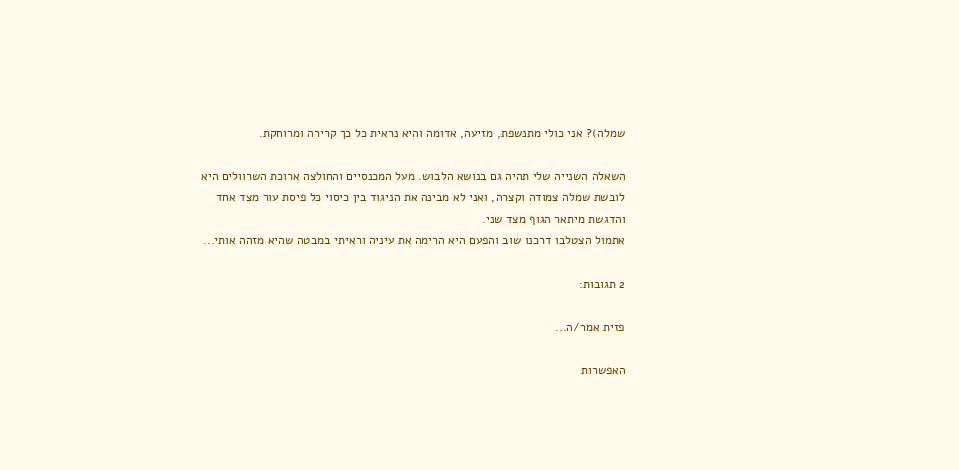שמלה)? אני כולי מתנשפת, מזיעה, אדומה והיא נראית כל כך קרירה ומרוחקת.

השאלה השנייה שלי תהיה גם בנושא הלבוש. מעל המכנסיים והחולצה ארוכת השרוולים היא לובשת שמלה צמודה וקצרה, ואני לא מבינה את הניגוד בין כיסוי כל פיסת עור מצד אחד והדגשת מיתאר הגוף מצד שני.
אתמול הצטלבו דרכנו שוב והפעם היא הרימה את עיניה וראיתי במבטה שהיא מזהה אותי...

2 תגובות:

פזית אמר/ה...

האפשרות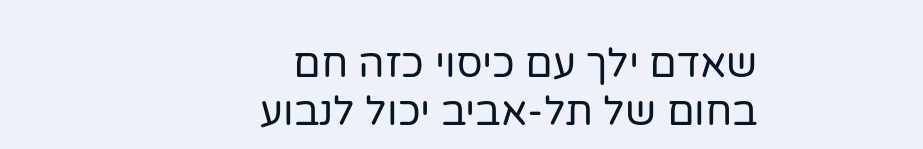שאדם ילך עם כיסוי כזה חם בחום של תל-אביב יכול לנבוע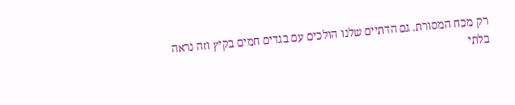רק מכח המסורת. גם הדתיים שלנו הולכים עם בגדים חמים בקיץ וזה נראה בלתי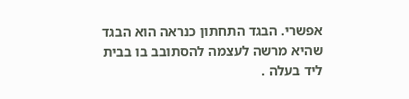אפשרי. הבגד התחתון כנראה הוא הבגד שהיא מרשה לעצמה להסתובב בו בבית ליד בעלה .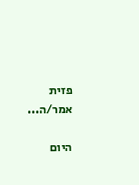פזית אמר/ה...

היום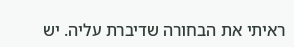ראיתי את הבחורה שדיברת עליה. יש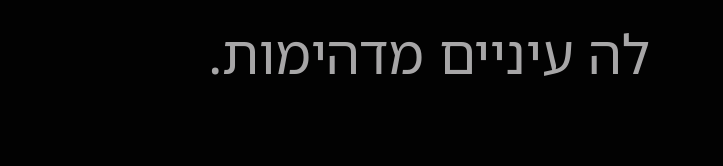לה עיניים מדהימות.